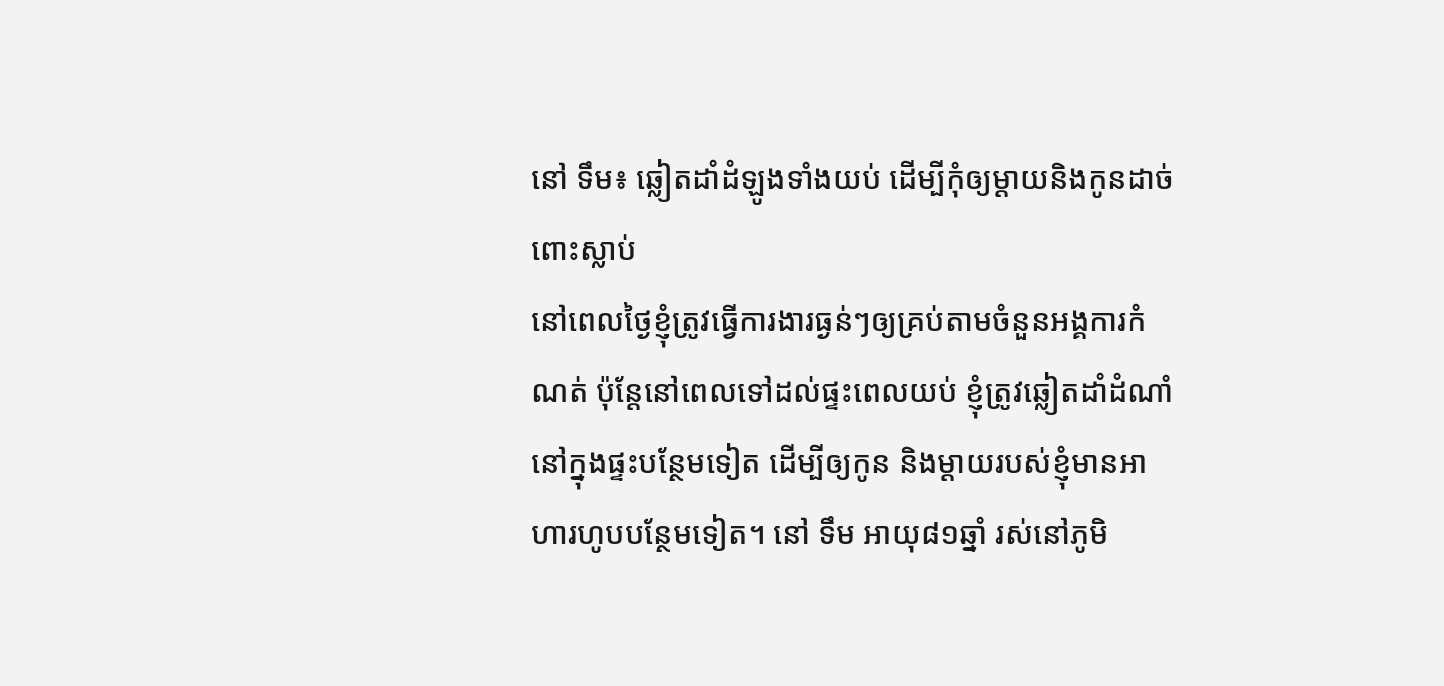នៅ ទឹម៖ ឆ្លៀតដាំដំឡូងទាំងយប់ ដើម្បីកុំឲ្យម្ដាយនិងកូនដាច់ពោះស្លាប់
នៅពេលថ្ងៃខ្ញុំត្រូវធ្វើការងារធ្ងន់ៗឲ្យគ្រប់តាមចំនួនអង្គការកំណត់ ប៉ុន្តែនៅពេលទៅដល់ផ្ទះពេលយប់ ខ្ញុំត្រូវឆ្លៀតដាំដំណាំនៅក្នុងផ្ទះបន្ថែមទៀត ដើម្បីឲ្យកូន និងម្ដាយរបស់ខ្ញុំមានអាហារហូបបន្ថែមទៀត។ នៅ ទឹម អាយុ៨១ឆ្នាំ រស់នៅភូមិ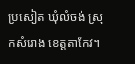ប្រសៀត ឃុំលំចង់ ស្រុកសំរោង ខេត្តតាកែវ។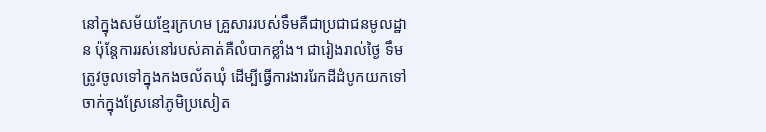នៅក្នុងសម័យខ្មែរក្រហម គ្រួសាររបស់ទឹមគឺជាប្រជាជនមូលដ្ឋាន ប៉ុន្តែការរស់នៅរបស់គាត់គឺលំបាកខ្លាំង។ ជារៀងរាល់ថ្ងៃ ទឹម ត្រូវចូលទៅក្នុងកងចល័តឃុំ ដើម្បីធ្វើការងាររែកដីដំបូកយកទៅចាក់ក្នុងស្រែនៅភូមិប្រសៀត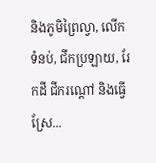និងភូមិព្រៃល្វា, លើកទំនប់, ជីកប្រឡាយ, រែកដី ជីករណ្ដៅ និងធ្វើស្រែ...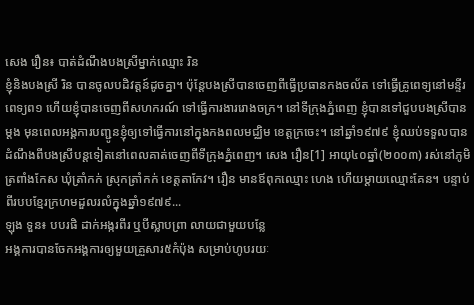សេង រឿន៖ បាត់ដំណឹងបងស្រីម្នាក់ឈ្មោះ រិន
ខ្ញុំនិងបងស្រី រិន បានចូលបដិវត្តន៍ដូចគ្នា។ ប៉ុន្តែបងស្រីបានចេញពីធ្វើប្រធានកងចល័ត ទៅធ្វើគ្រូពេទ្យនៅមន្ទីរពេទ្យព១ ហើយខ្ញុំបានចេញពីសហករណ៍ ទៅធ្វើការងាររោងចក្រ។ នៅទីក្រុងភ្នំពេញ ខ្ញុំបានទៅជួបបងស្រីបានម្ដង មុនពេលអង្គការបញ្ជូនខ្ញុំឲ្យទៅធ្វើការនៅក្នុងកងពលមជ្ឈិម ខេត្តក្រចេះ។ នៅឆ្នាំ១៩៧៩ ខ្ញុំឈប់ទទួលបានដំណឹងពីបងស្រីបន្តទៀតនៅពេលគាត់ចេញពីទីក្រុងភ្នំពេញ។ សេង រឿន[1] អាយុ៤០ឆ្នាំ(២០០៣) រស់នៅភូមិត្រពាំងកែស ឃុំត្រាំកក់ ស្រុកត្រាំកក់ ខេត្តតាកែវ។ រឿន មានឪពុកឈ្មោះ ហេង ហើយម្ដាយឈ្មោះគែន។ បន្ទាប់ពីរបបខ្មែរក្រហមដួលរលំក្នុងឆ្នាំ១៩៧៩...
ឡុង ទួន៖ បបរផិ ដាក់អង្ករពីរ ឬបីស្លាបព្រា លាយជាមួយបន្លែ
អង្គការបានចែកអង្គការឲ្យមួយគ្រួសារ៥កំប៉ុង សម្រាប់ហូបរយៈ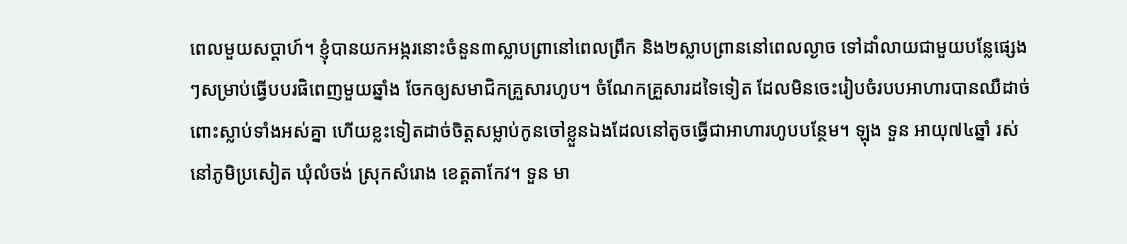ពេលមួយសប្ដាហ៍។ ខ្ញុំបានយកអង្ករនោះចំនួន៣ស្លាបព្រានៅពេលព្រឹក និង២ស្លាបព្រាននៅពេលល្ងាច ទៅដាំលាយជាមួយបន្លែផ្សេងៗសម្រាប់ធ្វើបបរផិពេញមួយឆ្នាំង ចែកឲ្យសមាជិកគ្រួសារហូប។ ចំណែកគ្រួសារដទៃទៀត ដែលមិនចេះរៀបចំរបបអាហារបានឈឺដាច់ពោះស្លាប់ទាំងអស់គ្នា ហើយខ្លះទៀតដាច់ចិត្តសម្លាប់កូនចៅខ្លួនឯងដែលនៅតូចធ្វើជាអាហារហូបបន្ថែម។ ឡុង ទួន អាយុ៧៤ឆ្នាំ រស់នៅភូមិប្រសៀត ឃុំលំចង់ ស្រុកសំរោង ខេត្តតាកែវ។ ទួន មា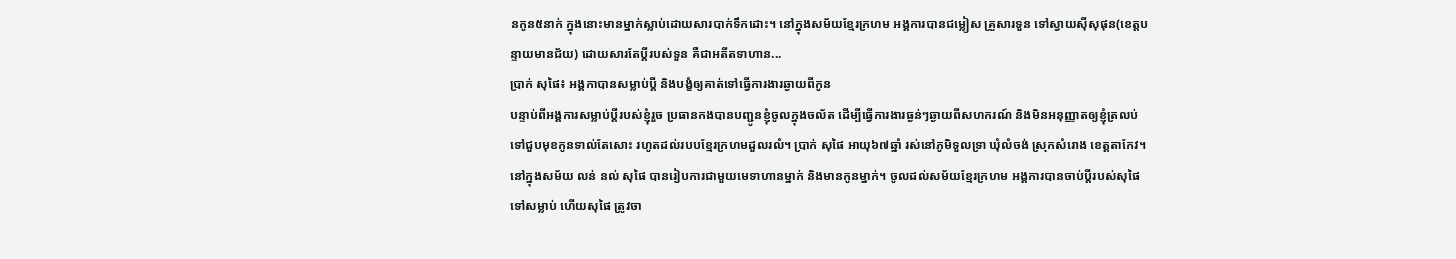នកូន៥នាក់ ក្នុងនោះមានម្នាក់ស្លាប់ដោយសារបាក់ទឹកដោះ។ នៅក្នុងសម័យខ្មែរក្រហម អង្គការបានជម្លៀស គ្រួសារទួន ទៅស្វាយស៊ីសុផុន(ខេត្តបន្ទាយមានជ័យ) ដោយសារតែប្ដីរបស់ទួន គឺជាអតីតទាហាន...
ប្រាក់ សុផៃ៖ អង្គកាបានសម្លាប់ប្ដី និងបង្ខំឲ្យគាត់ទៅធ្វើការងារឆ្ងាយពីកូន
បន្ទាប់ពីអង្គការសម្លាប់ប្ដីរបស់ខ្ញុំរួច ប្រធានកងបានបញ្ជូនខ្ញុំចូលក្នុងចល័ត ដើម្បីធ្វើការងារធ្ងន់ៗឆ្ងាយពីសហករណ៍ និងមិនអនុញ្ញាតឲ្យខ្ញុំត្រលប់ទៅជួបមុខកូនទាល់តែសោះ រហូតដល់របបខ្មែរក្រហមដួលរលំ។ ប្រាក់ សុផៃ អាយុ៦៧ឆ្នាំ រស់នៅភូមិទួលទ្រា ឃុំលំចង់ ស្រុកសំរោង ខេត្តតាកែវ។ នៅក្នុងសម័យ លន់ នល់ សុផៃ បានរៀបការជាមួយមេទាហានម្នាក់ និងមានកូនម្នាក់។ ចូលដល់សម័យខ្មែរក្រហម អង្គការបានចាប់ប្ដីរបស់សុផៃ ទៅសម្លាប់ ហើយសុផៃ ត្រូវចា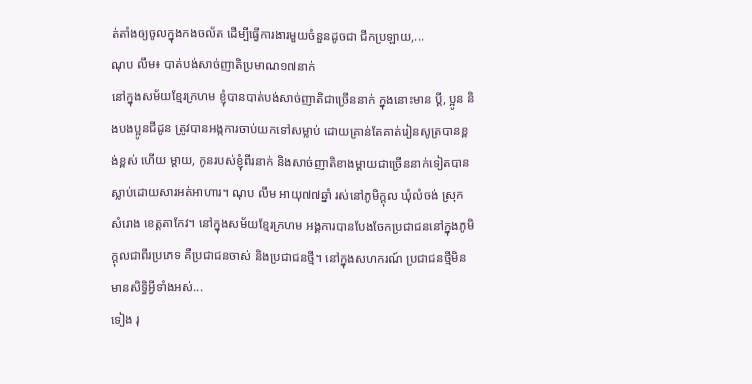ត់តាំងឲ្យចូលក្នុងកងចល័ត ដើម្បីធ្វើការងារមួយចំនួនដូចជា ជីកប្រឡាយ,...
ណុប លឹម៖ បាត់បង់សាច់ញាតិប្រមាណ១៧នាក់
នៅក្នុងសម័យខ្មែរក្រហម ខ្ញុំបានបាត់បង់សាច់ញាតិជាច្រើននាក់ ក្នុងនោះមាន ប្ដី, ប្អូន និងបងប្អូនជីដូន ត្រូវបានអង្កការចាប់យកទៅសម្លាប់ ដោយគ្រាន់តែគាត់រៀនសូត្របានខ្ពង់ខ្ពស់ ហើយ ម្ដាយ, កូនរបស់ខ្ញុំពីរនាក់ និងសាច់ញាតិខាងម្ដាយជាច្រើននាក់ទៀតបានស្លាប់ដោយសារអត់អាហារ។ ណុប លឹម អាយុ៧៧ឆ្នាំ រស់នៅភូមិក្ដុល ឃុំលំចង់ ស្រុកសំរោង ខេត្តតាកែវ។ នៅក្នុងសម័យខ្មែរក្រហម អង្គការបានបែងចែកប្រជាជននៅក្នុងភូមិក្ដុលជាពីរប្រភេទ គឺប្រជាជនចាស់ និងប្រជាជនថ្មី។ នៅក្នុងសហករណ៍ ប្រជាជនថ្មីមិនមានសិទ្ធិអ្វីទាំងអស់...
ទៀង រុ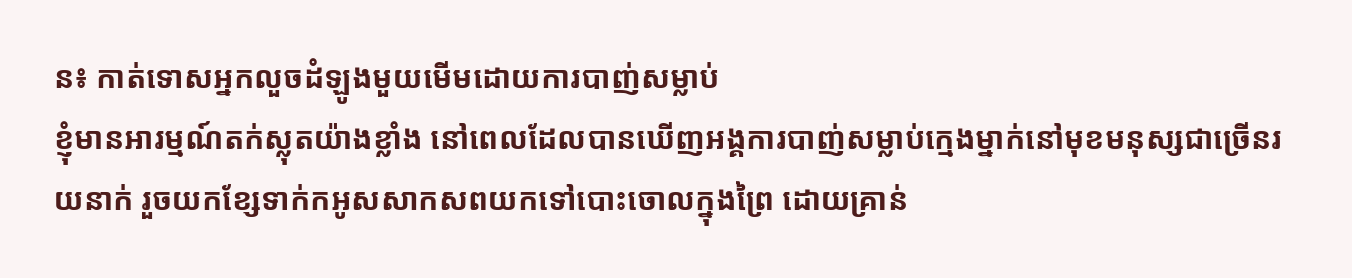ន៖ កាត់ទោសអ្នកលួចដំឡូងមួយមើមដោយការបាញ់សម្លាប់
ខ្ញុំមានអារម្មណ៍តក់ស្លុតយ៉ាងខ្លាំង នៅពេលដែលបានឃើញអង្គការបាញ់សម្លាប់ក្មេងម្នាក់នៅមុខមនុស្សជាច្រើនរយនាក់ រួចយកខ្សែទាក់កអូសសាកសពយកទៅបោះចោលក្នុងព្រៃ ដោយគ្រាន់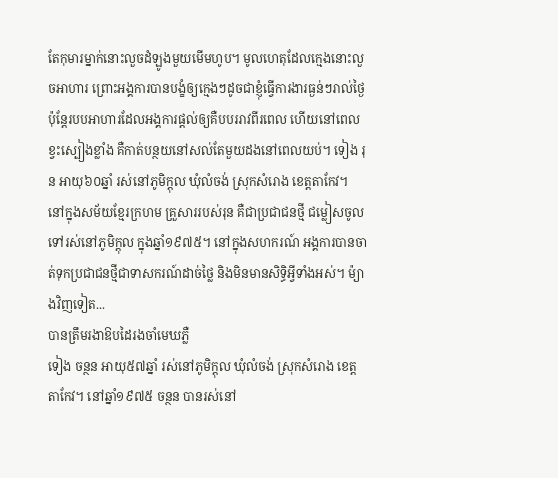តែកុមារម្នាក់នោះលួចដំឡូងមួយមើមហូប។ មូលហេតុដែលក្មេងនោះលួចអាហារ ព្រោះអង្គការបានបង្ខំឲ្យក្មេងៗដូចជាខ្ញុំធ្វើការងារធ្ងន់ៗរាល់ថ្ងៃ ប៉ុន្តែរបបអាហារដែលអង្គការផ្ដល់ឲ្យគឺបបររាវពីរពេល ហើយនៅពេលខ្វះស្បៀងខ្លាំង គឺកាត់បន្ថយនៅសល់តែមួយដងនៅពេលយប់។ ទៀង រុន អាយុ៦០ឆ្នាំ រស់នៅភូមិក្ដុល ឃុំលំចង់ ស្រុកសំរោង ខេត្តតាកែវ។ នៅក្នុងសម័យខ្មែរក្រហម គ្រួសាររបស់រុន គឺជាប្រជាជនថ្មី ជម្លៀសចូលទៅរស់នៅភូមិក្ដុល ក្នុងឆ្នាំ១៩៧៥។ នៅក្នុងសហករណ៍ អង្គការបានចាត់ទុកប្រជាជនថ្មីជាទាសករណ៍ដាច់ថ្លៃ និងមិនមានសិទ្ធិអ្វីទាំងអស់។ ម៉្យាងវិញទៀត...
បានត្រឹមរងាឱបដៃរងចាំមេឃភ្លឺ
ទៀង ចន្ថន អាយុ៥៧ឆ្នាំ រស់នៅភូមិក្ដុល ឃុំលំចង់ ស្រុកសំរោង ខេត្តតាកែវ។ នៅឆ្នាំ១៩៧៥ ចន្ថន បានរស់នៅ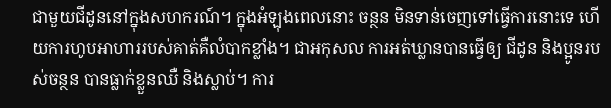ជាមួយជីដូននៅក្នុងសហករណ៍។ ក្នុងអំឡុងពេលនោះ ចន្ថន មិនទាន់ចេញទៅធ្វើការនោះទេ ហើយការហូបអាហាររបស់គាត់គឺលំបាកខ្លាំង។ ជាអកុសល ការអត់ឃ្លានបានធ្វើឲ្យ ជីដូន និងប្អូនរបស់ចន្ថន បានធ្លាក់ខ្លួនឈឺ និងស្លាប់។ ការ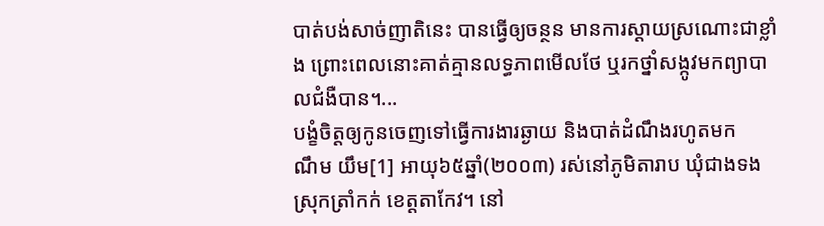បាត់បង់សាច់ញាតិនេះ បានធ្វើឲ្យចន្ថន មានការស្ដាយស្រណោះជាខ្លាំង ព្រោះពេលនោះគាត់គ្មានលទ្ធភាពមើលថែ ឬរកថ្នាំសង្កូវមកព្យាបាលជំងឺបាន។...
បង្ខំចិត្តឲ្យកូនចេញទៅធ្វើការងារឆ្ងាយ និងបាត់ដំណឹងរហូតមក
ណឹម យឹម[1] អាយុ៦៥ឆ្នាំ(២០០៣) រស់នៅភូមិតារាប ឃុំជាងទង ស្រុកត្រាំកក់ ខេត្តតាកែវ។ នៅ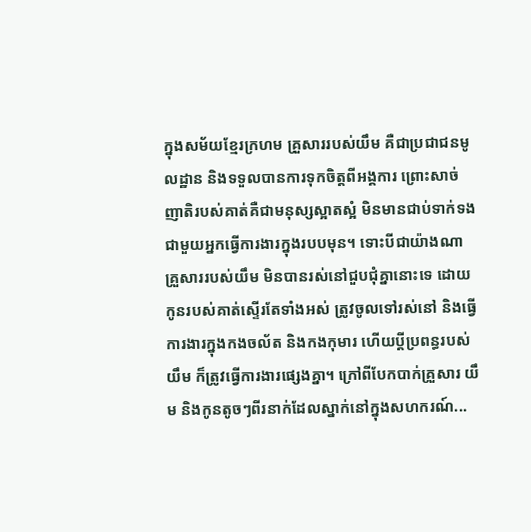ក្នុងសម័យខ្មែរក្រហម គ្រួសាររបស់យឹម គឺជាប្រជាជនមូលដ្ឋាន និងទទួលបានការទុកចិត្តពីអង្គការ ព្រោះសាច់ញាតិរបស់គាត់គឺជាមនុស្សស្អាតស្អំ មិនមានជាប់ទាក់ទងជាមួយអ្នកធ្វើការងារក្នុងរបបមុន។ ទោះបីជាយ៉ាងណា គ្រួសាររបស់យឹម មិនបានរស់នៅជួបជុំគ្នានោះទេ ដោយកូនរបស់គាត់ស្ទើរតែទាំងអស់ ត្រូវចូលទៅរស់នៅ និងធ្វើការងារក្នុងកងចល័ត និងកងកុមារ ហើយប្ដីប្រពន្ធរបស់យឹម ក៏ត្រូវធ្វើការងារផ្សេងគ្នា។ ក្រៅពីបែកបាក់គ្រួសារ យឹម និងកូនតូចៗពីរនាក់ដែលស្នាក់នៅក្នុងសហករណ៍...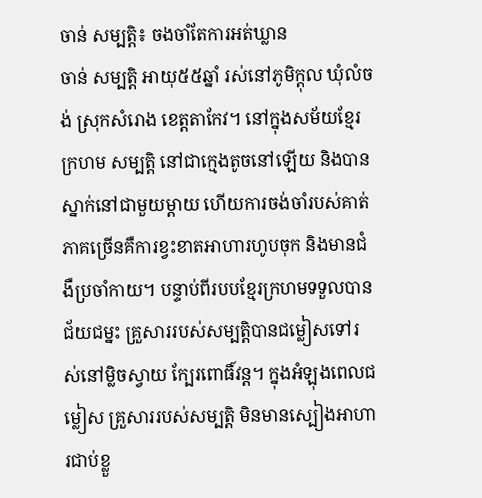ចាន់ សម្បត្តិ៖ ចងចាំតែការអត់ឃ្លាន
ចាន់ សម្បត្តិ អាយុ៥៥ឆ្នាំ រស់នៅភូមិក្ដុល ឃុំលំចង់ ស្រុកសំរោង ខេត្តតាកែវ។ នៅក្នុងសម័យខ្មែរក្រហម សម្បត្តិ នៅជាក្មេងតូចនៅឡើយ និងបានស្នាក់នៅជាមួយម្ដាយ ហើយការចង់ចាំរបស់គាត់ ភាគច្រើនគឺការខ្វះខាតអាហារហូបចុក និងមានជំងឺប្រចាំកាយ។ បន្ទាប់ពីរបបខ្មែរក្រហមទទួលបានជ័យជម្នះ គ្រួសាររបស់សម្បត្តិបានជម្លៀសទៅរស់នៅម្លិចស្វាយ ក្បែរពោធិ៍វន្ត។ ក្នុងអំឡុងពេលជម្លៀស គ្រួសាររបស់សម្បត្តិ មិនមានស្បៀងអាហារជាប់ខ្លួ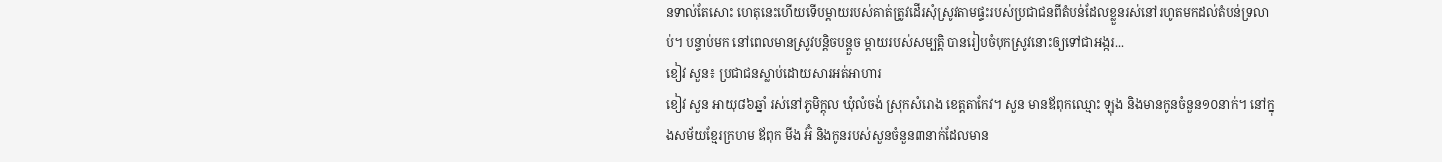នទាល់តែសោះ ហេតុនេះហើយទើបម្ដាយរបស់គាត់ត្រូវដើរសុំស្រូវតាមផ្ទះរបស់ប្រជាជនពីតំបន់ដែលខ្លួនរស់នៅរហូតមកដល់តំបន់ទ្រលាប់។ បន្ទាប់មក នៅពេលមានស្រូវបន្តិចបន្តួច ម្ដាយរបស់សម្បត្តិ បានរៀបចំបុកស្រូវនោះឲ្យទៅជាអង្ករ...
ខៀវ សួន៖ ប្រជាជនស្លាប់ដោយសារអត់អាហារ
ខៀវ សួន អាយុ៨៦ឆ្នាំ រស់នៅភូមិក្ដុល ឃុំលំចង់ ស្រុកសំរោង ខេត្តតាកែវ។ សួន មានឪពុកឈ្មោះ ឡុង និងមានកូនចំនួន១០នាក់។ នៅក្នុងសម័យខ្មែរក្រហម ឪពុក មីង អ៊ំ និងកូនរបស់សួនចំនួន៣នាក់ដែលមាន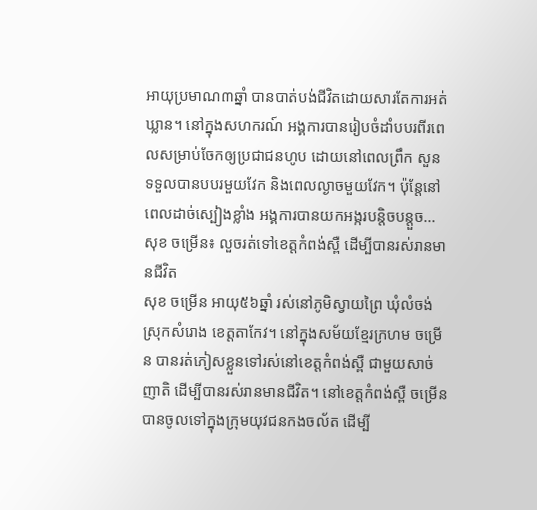អាយុប្រមាណ៣ឆ្នាំ បានបាត់បង់ជីវិតដោយសារតែការអត់ឃ្លាន។ នៅក្នុងសហករណ៍ អង្គការបានរៀបចំដាំបបរពីរពេលសម្រាប់ចែកឲ្យប្រជាជនហូប ដោយនៅពេលព្រឹក សួន ទទួលបានបបរមួយវែក និងពេលល្ងាចមួយវែក។ ប៉ុន្តែនៅពេលដាច់ស្បៀងខ្លាំង អង្គការបានយកអង្ករបន្តិចបន្តួច...
សុខ ចម្រើន៖ លួចរត់ទៅខេត្តកំពង់ស្ពឺ ដើម្បីបានរស់រានមានជីវិត
សុខ ចម្រើន អាយុ៥៦ឆ្នាំ រស់នៅភូមិស្វាយព្រៃ ឃុំលំចង់ ស្រុកសំរោង ខេត្តតាកែវ។ នៅក្នុងសម័យខ្មែរក្រហម ចម្រើន បានរត់ភៀសខ្លួនទៅរស់នៅខេត្តកំពង់ស្ពឺ ជាមួយសាច់ញាតិ ដើម្បីបានរស់រានមានជីវិត។ នៅខេត្តកំពង់ស្ពឺ ចម្រើន បានចូលទៅក្នុងក្រុមយុវជនកងចល័ត ដើម្បី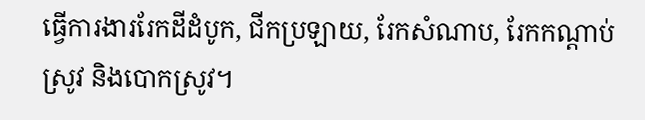ធ្វើការងាររែកដីដំបូក, ជីកប្រឡាយ, រែកសំណាប, រែកកណ្ដាប់ស្រូវ និងបោកស្រូវ។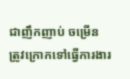ជាញឹកញាប់ ចម្រើន ត្រូវក្រោកទៅធ្វើការងារ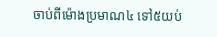ចាប់ពីម៉ោងប្រមាណ៤ ទៅ៥យប់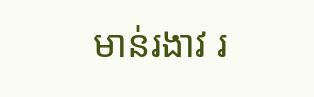មាន់រងាវ រ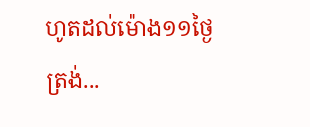ហូតដល់ម៉ោង១១ថ្ងៃត្រង់...